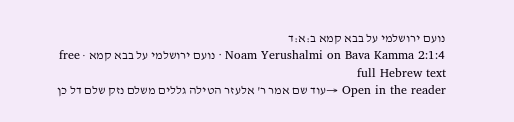נועם ירושלמי על בבא קמא ב:א:ד
Noam Yerushalmi on Bava Kamma 2:1:4 · נועם ירושלמי על בבא קמא · free full Hebrew text
Open in the reader →עוד שם אמר ר' אלעזר הטילה גללים משלם נזק שלם דל כן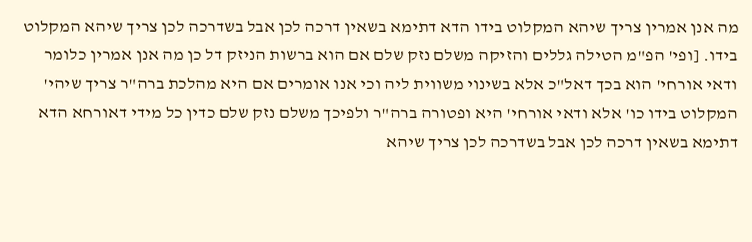מה אנן אמרין צריך שיהא המקלוט בידו הדא דתימא בשאין דרכה לכן אבל בשדרכה לכן צריך שיהא המקלוט בידו. [ופי' הפ"מ הטילה גללים והזיקה משלם נזק שלם אם הוא ברשות הניזק דל כן מה אנן אמרין כלומר ודאי אורחי' הוא בכך דאל"כ אלא בשינוי משווית ליה וכי אנו אומרים אם היא מהלכת ברה"ר צריך שיהי' המקלוט בידו כו' אלא ודאי אורחי' היא ופטורה ברה"ר ולפיכך משלם נזק שלם כדין כל מידי דאורחא הדא דתימא בשאין דרכה לכן אבל בשדרכה לכן צריך שיהא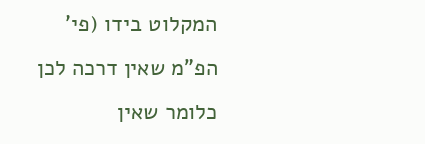המקלוט בידו (פי' הפ"מ שאין דרכה לכן כלומר שאין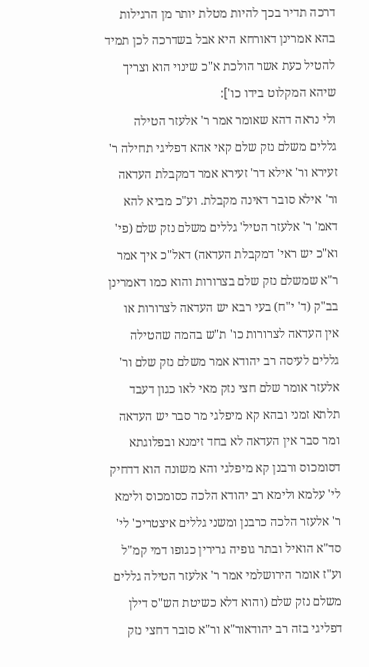דרכה תדיר בכך להיות מטלת יותר מן הרגילות בהא אמרינן דאורחא היא אבל בשדרכה לכן תמיד להטיל כעת אשר הולכת א"כ שינוי הוא וצריך שיהא המקלוט בידו כו']:
ולי נראה דהא שאומר אמר ר' אלעזר הטילה גללים משלם נזק שלם קאי אהא דפליגי תחילה ר' זעירא ור' אילא דר' זעירא אמר דמקבלת העדאה ור' אילא סובר דאינה מקבלת. וע"כ מביא להא דאמ' ר' אלעזר הטיל' גללים משלם נזק שלם (פי' וא"כ יש ראי' דמקבלת העדאה) דאל"כ איך אמר ר"א שמשלם נזק שלם בצרורות והוא כמו דאמרינן בב"ק (ד' י"ח) בעי רבא יש העדאה לצרורות או אין העדאה לצרורות כו' ת"ש בהמה שהטילה גללים לעיסה רב יהודא אמר משלם נזק שלם ור' אלעזר אומר שלם חצי נזק מאי לאו כגון דעבד תלתא זמני ובהא קא מיפלגי מר סבר יש העדאה ומר סבר אין העדאה לא בחד זימנא ובפלוגתא דסומכוס ורבנן קא מיפלגי והא משונה הוא דדחיק לי' עלמא ולימא רב יהודא הלכה כסומכוס ולימא ר' אלעזר הלכה כרבנן ומשני גללים איצטריכ' לי' סד"א הואיל ובתר גופיה גרירין כגופו דמי קמ"ל
וע"ז אומר הירושלמי אמר ר' אלעזר הטילה גללים משלם נזק שלם (והוא דלא כשיטת הש"ס דילן דפליגי בזה רב יהודאור"א ור"א סובר דחצי נזק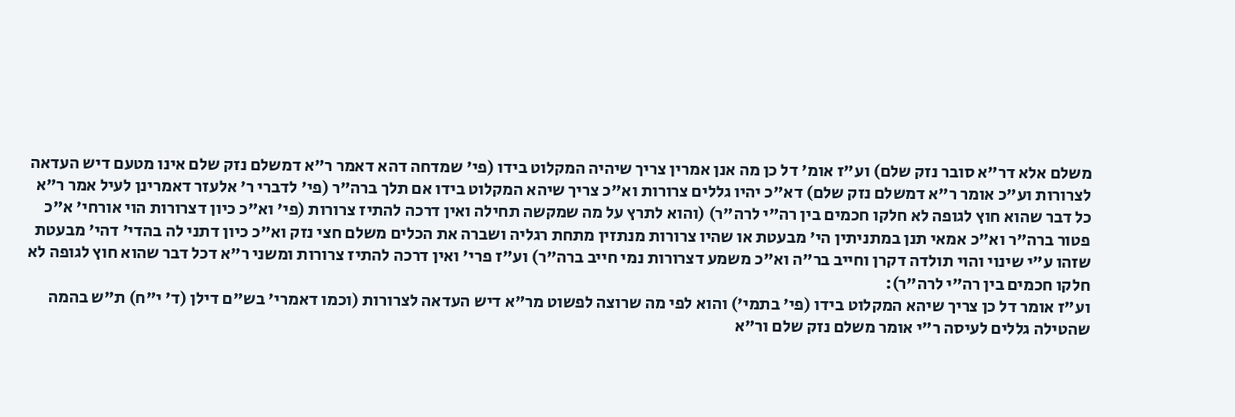משלם אלא דר"א סובר נזק שלם) וע"ז אומ' דל כן מה אנן אמרין צריך שיהיה המקלוט בידו (פי' שמדחה דהא דאמר ר"א דמשלם נזק שלם אינו מטעם דיש העדאה לצרורות וע"כ אומר ר"א דמשלם נזק שלם) דא"כ יהיו גללים צרורות וא"כ צריך שיהא המקלוט בידו אם תלך ברה"ר (פי' לדברי ר' אלעזר דאמרינן לעיל אמר ר"א כל דבר שהוא חוץ לגופה לא חלקו חכמים בין רה"י לרה"ר) (והוא לתרץ על מה שמקשה תחילה ואין דרכה להתיז צרורות (פי' וא"כ כיון דצרורות הוי אורחי' א"כ פטור ברה"ר וא"כ אמאי תנן במתניתין הי' מבעטת או שהיו צרורות מנתזין מתחת רגליה ושברה את הכלים משלם חצי נזק וא"כ כיון דתני לה בהדי' דהי' מבעטת שזהו ע"י שינוי והוי תולדה דקרן וחייב בר"ה וא"כ משמע דצרורות נמי חייב ברה"ר) וע"ז פרי' ואין דרכה להתיז צרורות ומשני ר"א דכל דבר שהוא חוץ לגופה לא חלקו חכמים בין רה"י לרה"ר):
וע"ז אומר דל כן צריך שיהא המקלוט בידו (פי' בתמי') והוא לפי מה שרוצה לפשוט מר"א דיש העדאה לצרורות (וכמו דאמרי' בש"ם דילן (ד' י"ח) ת"ש בהמה שהטילה גללים לעיסה ר"י אומר משלם נזק שלם ור"א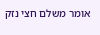אומר משלם חצי נזק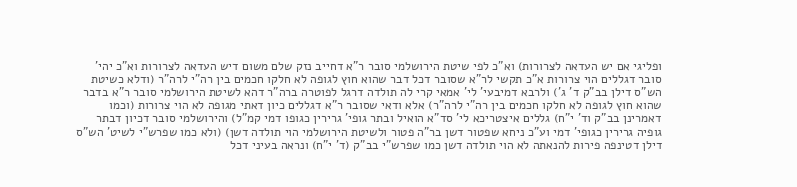ופליגי אם יש העדאה לצרורות) וא"כ לפי שיטת הירושלמי סובר ר"א דחייב נזק שלם משום דיש העדאה לצרורות וא"כ יהי' סובר דגללים הוי צרורות א"כ תקשי לר"א שסובר דכל דבר שהוא חוץ לגופה לא חלקו חכמים בין רה"י לרה"ר (ודלא כשיטת הש"ס דילן בב"ק ד' ג') ולרבא דמיבעי' לי' אמאי קרי לה תולדה דרגל לפוטרה ברה"ר דהא לשיטת הירושלמי סובר ר"א בדבר שהוא חוץ לגופה לא חלקו חכמים בין רה"י לרה"ר) אלא ודאי שסובר ר"א דגללים כיון דאתי מגופה לא הוי צרורות (וכמו דאמרינן בב"ק וד' י"ח) גללים איצטריכא לי' סד"א הואיל ובתר גופי' גרירין כגופו דמי קמ"ל) והירושלמי סובר דכיון דבתר גופיה גרירין כגופי' דמי וע"כ ניחא שפטור דשן בר"ה פטור ולשיטת הירושלמי הוי תולדה דשן) (ולא כמו שפרש"י לשיט' הש"ס דילן דטינפה פירות להנאתה לא הוי תולדה דשן כמו שפרש"י בב"ק (ד' י"ח) ונראה בעיני דכל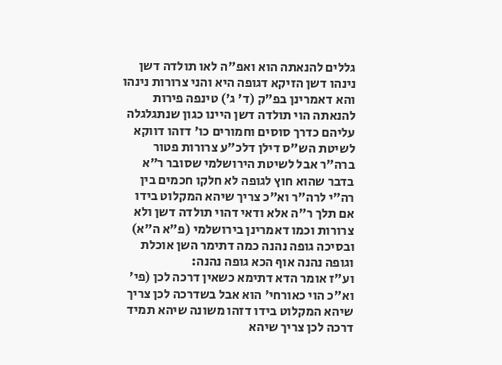גללים להנאתה הוא ואפ"ה לאו תולדה דשן נינהו דשן הזיקא דגופה היא והני צרורות נינהו והא דאמרינן בפ"ק (ד' ג') טינפה פירות להנאתה הוי תולדה דשן היינו כגון שנתגלגלה עליהם כדרך סוסים וחמורים כו' דזהו דווקא לשיטת הש"ס דילן דלכ"ע צרורות פטור ברה"ר אבל לשיטת הירושלמי שסובר ר"א בדבר שהוא חוץ לגופה לא חלקו חכמים בין רה"י לרה"ר וא"כ צריך שיהא המקלוט בידו אם תלך ר"ה אלא ודאי דהוי תולדה דשן ולא צרורות וכמו דאמרינן בירושלמי (פ"א ה"א) ובסיכה גופה נהנה כמה דתימר השן אוכלת וגופה נהנה אוף הכא גופה נהנה:
וע"ז אומר הדא דתימא כשאין דרכה לכן (פי' וא"כ הוי כאורחי' הוא אבל בשדרכה לכן צריך שיהא המקלוט בידו דזהו משונה שיהא תמיד דרכה לכן צריך שיהא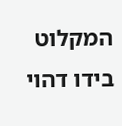המקלוט בידו דהוי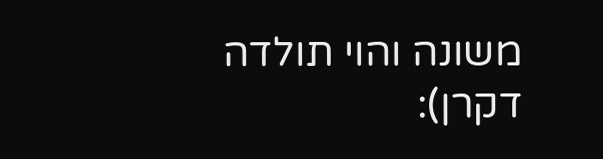משונה והוי תולדה דקרן):